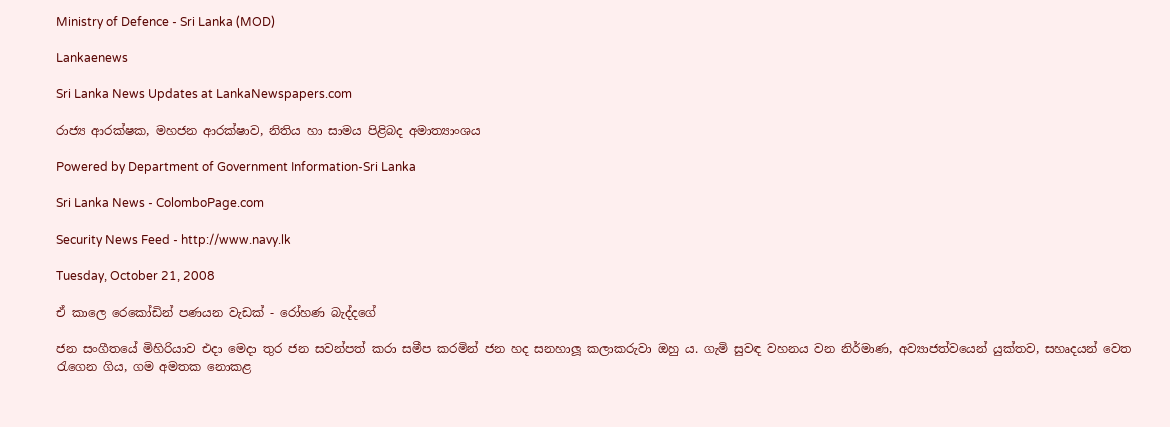Ministry of Defence - Sri Lanka (MOD)

Lankaenews

Sri Lanka News Updates at LankaNewspapers.com

රාජ්‍ය ආරක්ෂක, මහජන ආරක්ෂාව, නිතිය හා සාමය පිළිබද අමාත්‍යාංශය

Powered by Department of Government Information-Sri Lanka

Sri Lanka News - ColomboPage.com

Security News Feed - http://www.navy.lk

Tuesday, October 21, 2008

ඒ කාලෙ රෙකෝඩින් පණයන වැඩක් - රෝහණ බැද්දගේ

ජන සංගීතයේ මිහිරියාව එදා මෙදා තුර ජන සවන්පත් කරා සමීප කරමින් ජන හද සනහාලූ කලාකරුවා ඔහු ය. ගැමි සුවඳ වහනය වන නිර්මාණ, අව්‍යාජත්වයෙන් යුක්තව, සහෘදයන් වෙත රැගෙන ගිය, ගම අමතක නොකළ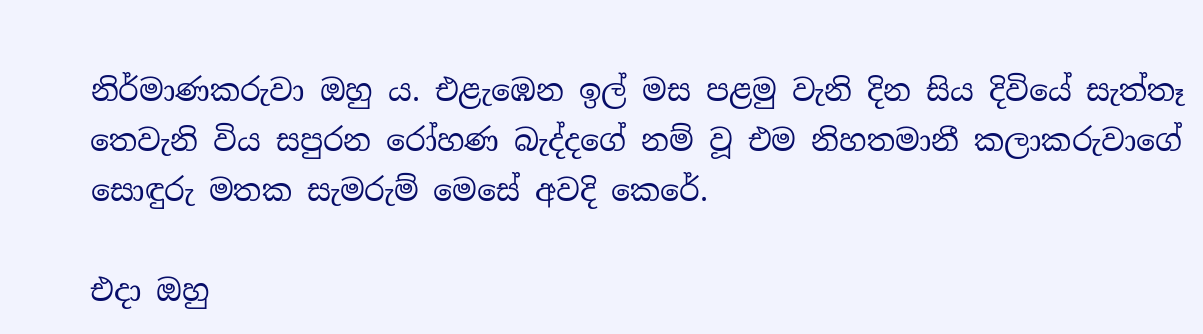නිර්මාණකරුවා ඔහු ය. එළැඹෙන ඉල් මස පළමු වැනි දින සිය දිවියේ සැත්තෑ තෙවැනි විය සපුරන රෝහණ බැද්දගේ නම් වූ එම නිහතමානී කලාකරුවාගේ සොඳුරු මතක සැමරුම් මෙසේ අවදි කෙරේ.

එදා ඔහු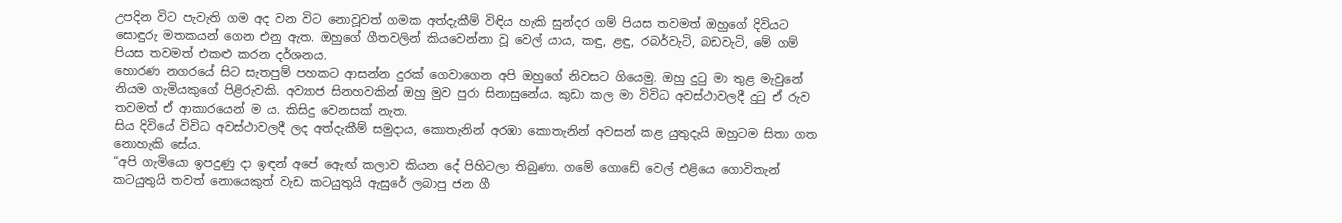උපදින විට පැවැති ගම අද වන විට නොවූවත් ගමක අත්දැකීම් විඳිය හැකි සුන්දර ගම් පියස තවමත් ඔහුගේ දිවියට සොඳුරු මතකයන් ගෙන එනු ඇත. ඔහුගේ ගීතවලින් කියවෙන්නා වූ වෙල් යාය, කඳු, ළඳු, රබර්වැටි, බඩවැටි, මේ ගම් පියස තවමත් එකළු කරන දර්ශනය.
හොරණ නගරයේ සිට සැතපුම් පහකට ආසන්න දුරක් ගෙවාගෙන අපි ඔහුගේ නිවසට ගියෙමු. ඔහු දුටු මා තුළ මැවුනේ නියම ගැමියකුගේ පිළිරුවකි. අව්‍යාජ සිනහවකින් ඔහු මුව පුරා සිනාසුනේය. කුඩා කල මා විවිධ අවස්ථාවලදී දුටු ඒ රුව තවමත් ඒ ආකාරයෙන් ම ය. කිසිදු වෙනසක් නැත.
සිය දිවියේ විවිධ අවස්ථාවලදී ලද අත්දැකීම් සමුදාය, කොතැනින් අරඹා කොතැනින් අවසන් කළ යුතුදැයි ඔහුටම සිතා ගත නොහැකි සේය.
“අපි ගැමියො ඉපදුණු දා ඉඳන් අපේ ඇෙඟ් කලාව කියන දේ පිහිටලා තිබුණා. ගමේ ගොඩේ වෙල් එළියෙ ගොවිතැන් කටයුතුයි තවත් නොයෙකුත් වැඩ කටයුතුයි ඇසුරේ ලබාපු ජන ගී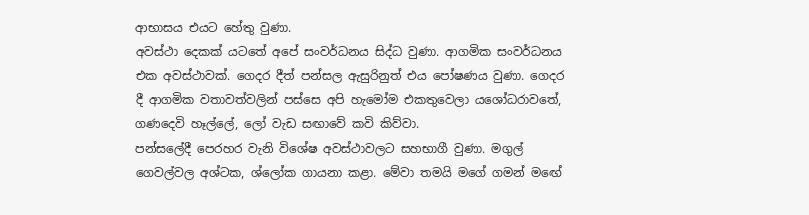ආභාසය එයට හේතු වුණා.
අවස්ථා දෙකක් යටතේ අපේ සංවර්ධනය සිද්ධ වුණා. ආගමික සංවර්ධනය එක අවස්ථාවක්. ගෙදර දීත් පන්සල ඇසුරිනුත් එය පෝෂණය වුණා. ගෙදර දී ආගමික වතාවත්වලින් පස්සෙ අපි හැමෝම එකතුවෙලා යශෝධරාවතේ, ගණදෙවි හෑල්ලේ, ලෝ වැඩ සඟාවේ කවි කිව්වා.
පන්සලේදී පෙරහර වැනි විශේෂ අවස්ථාවලට සහභාගී වුණා. මගුල් ගෙවල්වල අශ්ටක, ශ්ලෝක ගායනා කළා. මේවා තමයි මගේ ගමන් මඟේ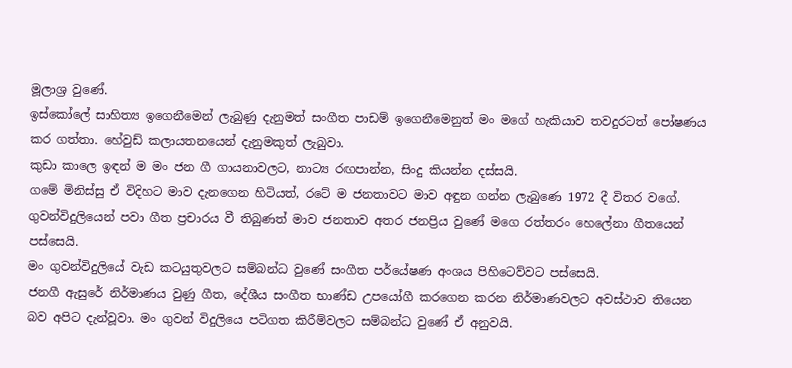මූලාශ්‍ර වුණේ.
ඉස්කෝලේ සාහිත්‍ය ඉගෙනීමෙන් ලැබුණු දැනුමත් සංගීත පාඩම් ඉගෙනීමෙනුත් මං මගේ හැකියාව තවදුරටත් පෝෂණය කර ගත්තා. හේවුඩ් කලායතනයෙන් දැනුමකුත් ලැබුවා.
කුඩා කාලෙ ඉඳන් ම මං ජන ගී ගායනාවලට, නාට්‍ය රඟපාන්න, සිංදු කියන්න දස්සයි.
ගමේ මිනිස්සු ඒ විදිහට මාව දැනගෙන හිටියත්, රටේ ම ජනතාවට මාව අඳුන ගන්න ලැබුණෙ 1972 දී විතර වගේ.
ගුවන්විදුලියෙන් පවා ගීත ප්‍රචාරය වී තිබුණත් මාව ජනතාව අතර ජනප්‍රිය වුණේ මගෙ රත්තරං හෙලේනා ගීතයෙන් පස්සෙයි.
මං ගුවන්විදුලියේ වැඩ කටයුතුවලට සම්බන්ධ වුණේ සංගීත පර්යේෂණ අංශය පිහිටෙව්වට පස්සෙයි.
ජනගී ඇසුරේ නිර්මාණය වුණු ගීත, දේශීය සංගීත භාණ්ඩ උපයෝගී කරගෙන කරන නිර්මාණවලට අවස්ථාව තියෙන බව අපිට දැන්වූවා. මං ගුවන් විදුලියෙ පටිගත කිරීම්වලට සම්බන්ධ වුණේ ඒ අනුවයි.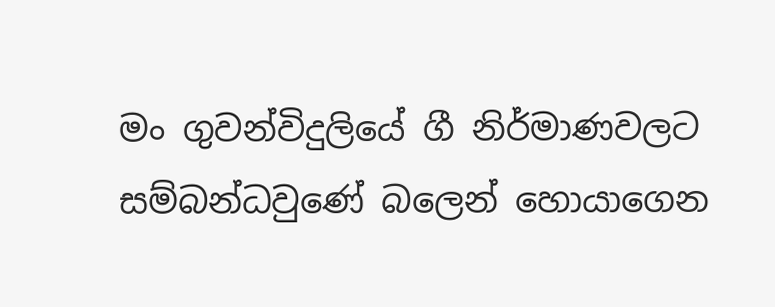මං ගුවන්විදුලියේ ගී නිර්මාණවලට සම්බන්ධවුණේ බලෙන් හොයාගෙන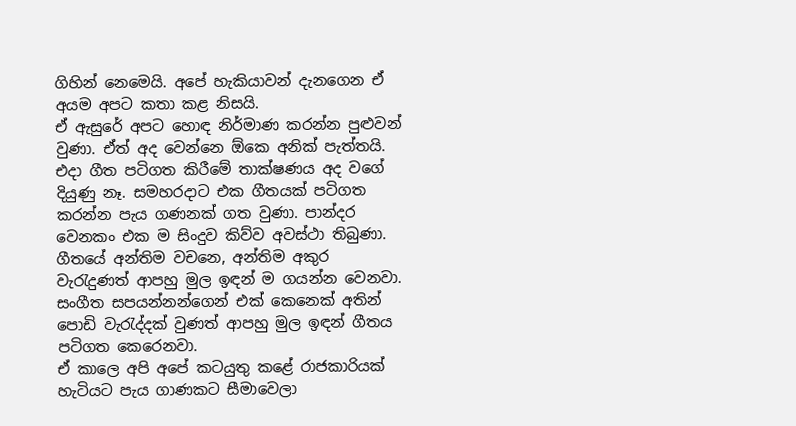ගිහින් නෙමෙයි. අපේ හැකියාවන් දැනගෙන ඒ අයම අපට කතා කළ නිසයි.
ඒ ඇසුරේ අපට හොඳ නිර්මාණ කරන්න පුළුවන් වුණා. ඒත් අද වෙන්නෙ ඕකෙ අනික් පැත්තයි.
එදා ගීත පටිගත කිරීමේ තාක්ෂණය අද වගේ දියුණු නෑ. සමහරදාට එක ගීතයක් පටිගත කරන්න පැය ගණනක් ගත වුණා. පාන්දර වෙනකං එක ම සිංදුව කිව්ව අවස්ථා තිබුණා.
ගීතයේ අන්තිම වචනෙ, අන්තිම අකුර වැරැදුණත් ආපහු මුල ඉඳන් ම ගයන්න වෙනවා. සංගීත සපයන්නන්ගෙන් එක් කෙනෙක් අතින් පොඩි වැරැද්දක් වුණත් ආපහු මුල ඉඳන් ගීතය පටිගත කෙරෙනවා.
ඒ කාලෙ අපි අපේ කටයුතු කළේ රාජකාරියක් හැටියට පැය ගාණකට සීමාවෙලා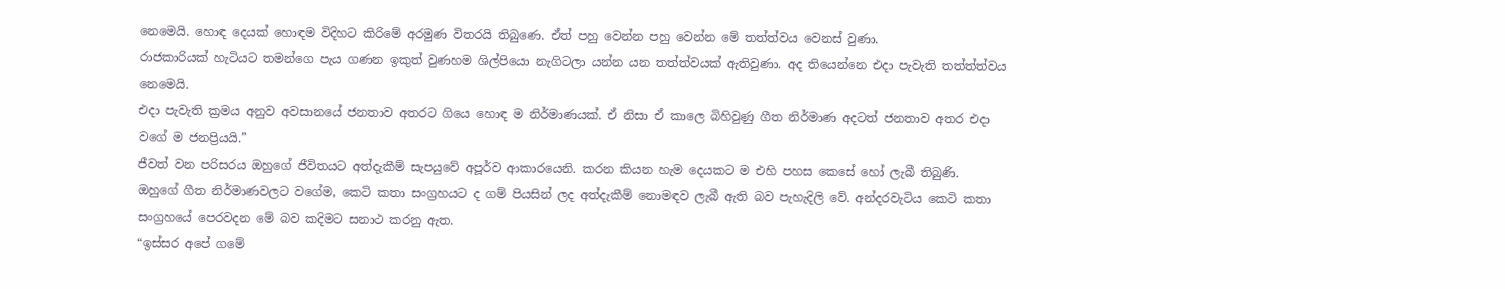නෙමෙයි. හොඳ දෙයක් හොඳම විදිහට කිරිමේ අරමුණ විතරයි තිබුණෙ. ඒත් පහු වෙන්න පහු වෙන්න මේ තත්ත්වය වෙනස් වුණා.
රාජකාරියක් හැටියට තමන්ගෙ පැය ගණන ඉකුත් වුණහම ශිල්පියො නැගිටලා යන්න යන තත්ත්වයක් ඇතිවුණා. අද තියෙන්නෙ එදා පැවැති තත්ත්ත්වය නෙමෙයි.
එදා පැවැති ක්‍රමය අනුව අවසානයේ ජනතාව අතරට ගියෙ හොඳ ම නිර්මාණයක්. ඒ නිසා ඒ කාලෙ බිහිවුණු ගීත නිර්මාණ අදටත් ජනතාව අතර එදා වගේ ම ජනප්‍රියයි.”
ජීවත් වන පරිසරය ඔහුගේ ජීවිතයට අත්දැකීම් සැපයුවේ අපූර්ව ආකාරයෙනි. කරන කියන හැම දෙයකට ම එහි පහස කෙසේ හෝ ලැබී තිබුණි.
ඔහුගේ ගීත නිර්මාණවලට වගේම, කෙටි කතා සංග්‍රහයට ද ගම් පියසින් ලද අත්දැකීම් නොමඳව ලැබී ඇති බව පැහැදිලි වේ. අන්දරවැටිය කෙටි කතා සංග්‍රහයේ පෙරවදන මේ බව කදිමට සනාථ කරනු ඇත.
“ඉස්සර අපේ ගමේ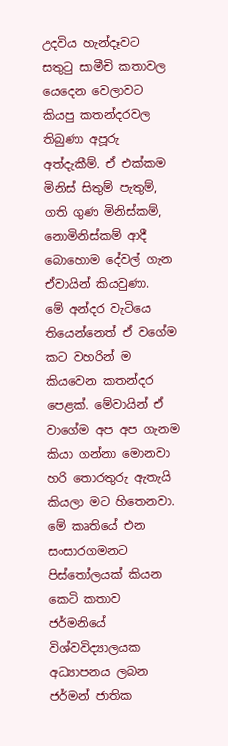උදවිය හැන්දෑවට සතුටු සාමීචි කතාවල යෙදෙන වෙලාවට කියපු කතන්දරවල තිබුණා අපූරු අත්දැකීම්. ඒ එක්කම මිනිස් සිතුම් පැතුම්, ගති ගුණ මිනිස්කම්, නොමිනිස්කම් ආදී බොහොම දේවල් ගැන ඒවායින් කියවුණා.
මේ අන්දර වැටියෙ තියෙන්නෙත් ඒ වගේම කට වහරින් ම කියවෙන කතන්දර පෙළක්. මේවායින් ඒ වාගේම අප අප ගැනම කියා ගන්නා මොනවා හරි තොරතුරු ඇතැයි කියලා මට හිතෙනවා.
මේ කෘතියේ එන සංසාරගමනට පිස්තෝලයක් කියන කෙටි කතාව ජර්මනියේ විශ්වවිද්‍යාලයක අධ්‍යාපනය ලබන ජර්මන් ජාතික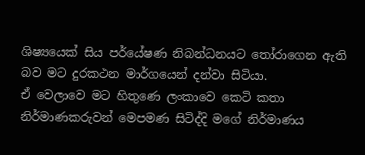ශිෂ්‍යයෙක් සිය පර්යේෂණ නිබන්ධනයට තෝරාගෙන ඇති බව මට දුරකථන මාර්ගයෙන් දන්වා සිටියා.
ඒ වෙලාවෙ මට හිතුණෙ ලංකාවෙ කෙටි කතා නිර්මාණකරුවන් මෙපමණ සිටිද්දි මගේ නිර්මාණය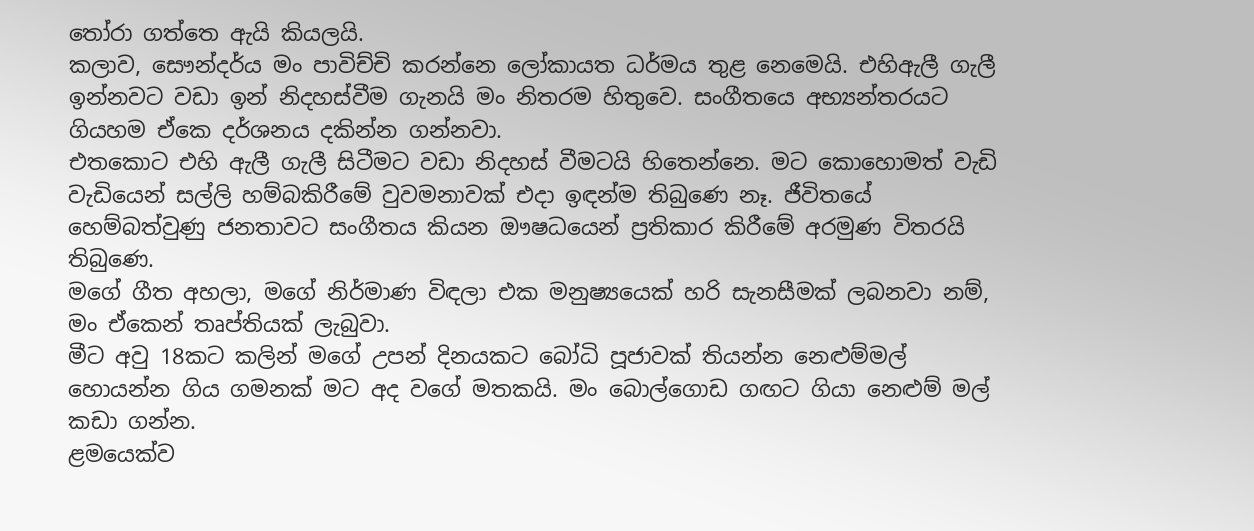තෝරා ගත්තෙ ඇයි කියලයි.
කලාව, සෞන්දර්ය මං පාවිච්චි කරන්නෙ ලෝකායත ධර්මය තුළ නෙමෙයි. එහිඇලී ගැලී ඉන්නවට වඩා ඉන් නිදහස්වීම ගැනයි මං නිතරම හිතුවෙ. සංගීතයෙ අභ්‍යන්තරයට ගියහම ඒකෙ දර්ශනය දකින්න ගන්නවා.
එතකොට එහි ඇලී ගැලී සිටීමට වඩා නිදහස් වීමටයි හිතෙන්නෙ. මට කොහොමත් වැඩි වැඩියෙන් සල්ලි හම්බකිරීමේ වුවමනාවක් එදා ඉඳන්ම තිබුණෙ නෑ. ජීවිතයේ හෙම්බත්වුණු ජනතාවට සංගීතය කියන ඖෂධයෙන් ප්‍රතිකාර කිරීමේ අරමුණ විතරයි තිබුණෙ.
මගේ ගීත අහලා, මගේ නිර්මාණ විඳලා එක මනුෂ්‍යයෙක් හරි සැනසීමක් ලබනවා නම්, මං ඒකෙන් තෘප්තියක් ලැබුවා.
මීට අවු 18කට කලින් මගේ උපන් දිනයකට බෝධි පූජාවක් තියන්න නෙළුම්මල් හොයන්න ගිය ගමනක් මට අද වගේ මතකයි. මං බොල්ගොඩ ගඟට ගියා නෙළුම් මල් කඩා ගන්න.
ළමයෙක්ව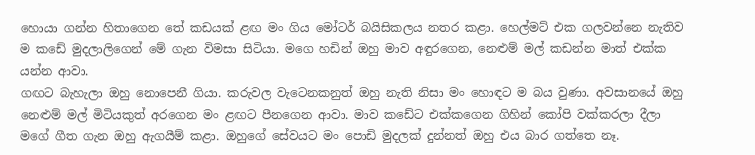හොයා ගන්න හිතාගෙන තේ කඩයක් ළඟ මං ගිය මෝටර් බයිසිකලය නතර කළා. හෙල්මට් එක ගලවන්නෙ නැතිව ම කඩේ මුදලාලිගෙන් මේ ගැන විමසා සිටියා. මගෙ හඩින් ඔහු මාව අඳුරගෙන, නෙළුම් මල් කඩන්න මාත් එක්ක යන්න ආවා.
ගඟට බැහැලා ඔහු නොපෙනී ගියා. කරුවල වැටෙනකනුත් ඔහු නැති නිසා මං හොඳට ම බය වුණා. අවසානයේ ඔහු නෙළුම් මල් මිටියකුත් අරගෙන මං ළඟට පීනගෙන ආවා. මාව කඩේට එක්කගෙන ගිහින් කෝපි වක්කරලා දීලා මගේ ගීත ගැන ඔහු ඇගයීම් කළා. ඔහුගේ සේවයට මං පොඩි මුදලක් දුන්නත් ඔහු එය බාර ගත්තෙ නෑ.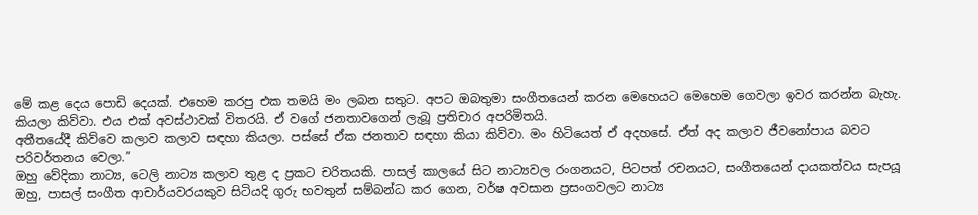මේ කළ දෙය පොඩි දෙයක්. එහෙම කරපු එක තමයි මං ලබන සතුට. අපට ඔබතුමා සංගීතයෙන් කරන මෙහෙයට මෙහෙම ගෙවලා ඉවර කරන්න බැහැ. කියලා කිව්වා. එය එක් අවස්ථාවක් විතරයි. ඒ වගේ ජනතාවගෙන් ලැබූ ප්‍රතිචාර අපරිමිතයි.
අතීතයේදී කිව්වෙ කලාව කලාව සඳහා කියලා. පස්සේ ඒක ජනතාව සඳහා කියා කිව්වා. මං හිටියෙත් ඒ අදහසේ. ඒත් අද කලාව ජීවනෝපාය බවට පරිවර්තනය වෙලා.”
ඔහු වේදිකා නාට්‍ය, ටෙලි නාට්‍ය කලාව තුළ ද ප්‍රකට චරිතයකි. පාසල් කාලයේ සිට නාට්‍යවල රංගනයට, පිටපත් රචනයට, සංගීතයෙන් දායකත්වය සැපයූ ඔහු, පාසල් සංගීත ආචාර්යවරයකුව සිටියදි ගුරු භවතුන් සම්බන්ධ කර ගෙන, වර්ෂ අවසාන ප්‍රසංගවලට නාට්‍ය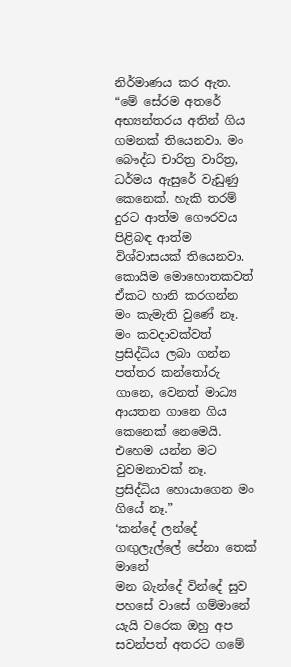නිර්මාණය කර ඇත.
“මේ සේරම අතරේ අභ්‍යන්තරය අතින් ගිය ගමනක් තියෙනවා. මං බෞද්ධ චාරිත්‍ර වාරිත්‍ර, ධර්මය ඇසුරේ වැඩුණු කෙනෙක්. හැකි තරම් දුරට ආත්ම ගෞරවය පිළිබඳ ආත්ම විශ්වාසයක් තියෙනවා. කොයිම මොහොතකවත් ඒකට හානි කරගන්න මං කැමැති වුණේ නෑ.
මං කවදාවක්වත් ප්‍රසිද්ධිය ලබා ගන්න පත්තර කන්තෝරු ගානෙ, වෙනත් මාධ්‍ය ආයතන ගානෙ ගිය කෙනෙක් නෙමෙයි. එහෙම යන්න මට වුවමනාවක් නෑ. ප්‍රසිද්ධිය හොයාගෙන මං ගියේ නෑ.”
‘කන්දේ ලන්දේ ගඟුලැල්ලේ පේනා තෙක් මානේ
මන බැන්දේ වින්දේ සුව පහසේ වාසේ ගම්මානේ
යැයි වරෙක ඔහු අප සවන්පත් අතරට ගමේ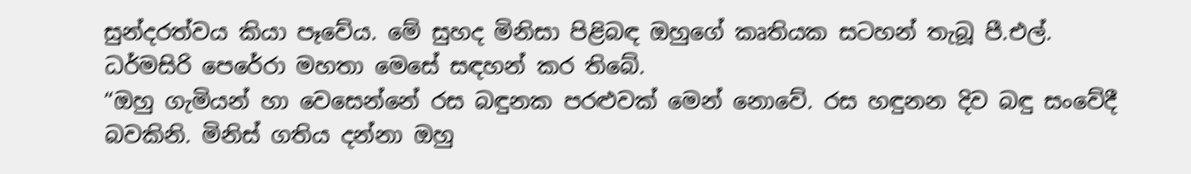සුන්දරත්වය කියා පෑවේය. මේ සුහද මිනිසා පිළිබඳ ඔහුගේ කෘතියක සටහන් තැබූ පී.එල්. ධර්මසිරි පෙරේරා මහතා මෙසේ සඳහන් කර තිබේ.
“ඔහු ගැමියන් හා වෙසෙන්නේ රස බඳුනක පරළුවක් මෙන් නොවේ. රස හඳුනන දිව බඳු සංවේදී බවකිනි. මිනිස් ගතිය දන්නා ඔහු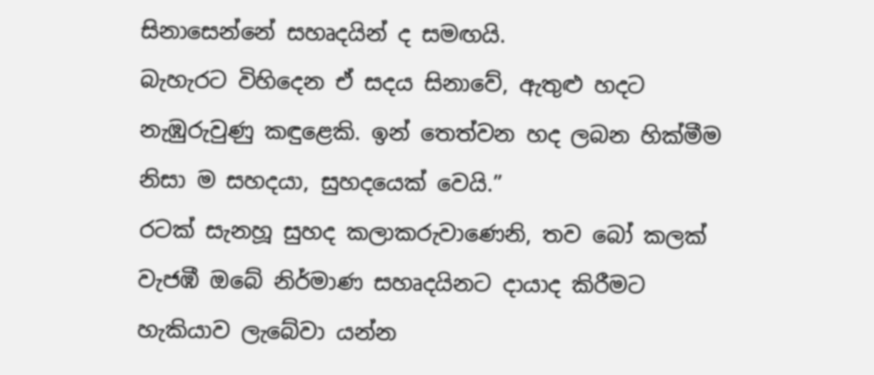සිනාසෙන්නේ සහෘදයින් ද සමඟයි.
බැහැරට විහිදෙන ඒ සදය සිනාවේ, ඇතුළු හදට නැඹුරුවුණු කඳුළෙකි. ඉන් තෙත්වන හද ලබන හික්මීම නිසා ම සහදයා, සුහදයෙක් වෙයි.”
රටක් සැනහූ සුහද කලාකරුවාණෙනි, තව බෝ කලක් වැජඹී ඔබේ නිර්මාණ සහෘදයිනට දායාද කිරීමට හැකියාව ලැබේවා යන්න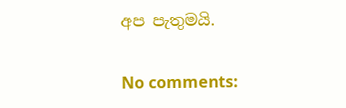අප පැතුමයි.

No comments: